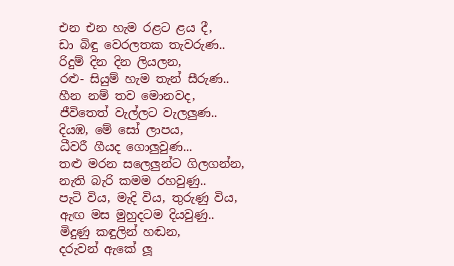එන එන හැම රළට ළය දී,
ඩා බිඳු වෙරලතක තැවරුණ..
රිදුම් දින දින ලියලන,
රළු- සියුම් හැම තැන් සීරුණ..
හීන නම් තව මොනවද,
ජීවිතෙත් වැල්ලට වැලලුණ..
දියඹ, මේ සෝ ලාපය,
ධීවරී ගීයද ගොලුවුණ...
තළු මරන සලෙලුන්ට ගිලගන්න,
නැති බැරි කමම රහවුණු..
පැටි විය, මැදි විය, තුරුණු විය,
ඇඟ මස මුහුදටම දියවුණු..
මිදුණු කඳුලින් හඬන,
දරුවන් ඇකේ ලූ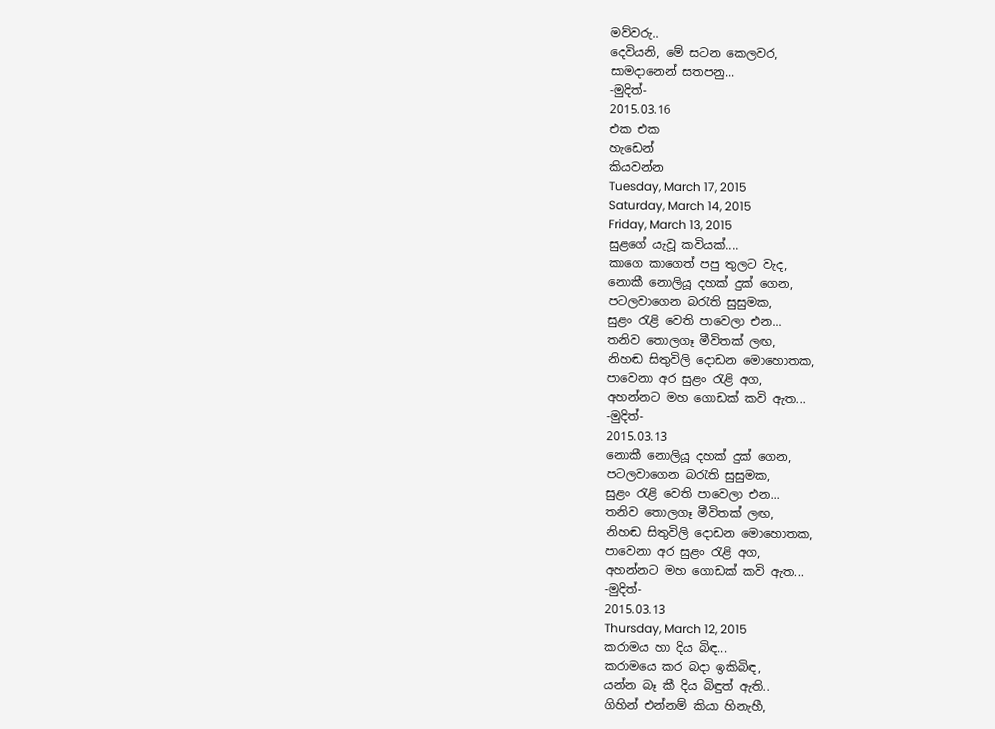මව්වරු..
දෙවියනි, මේ සටන කෙලවර,
සාමදානෙන් සතපනු...
-මුදිත්-
2015.03.16
එක එක
හැඩෙන්
කියවන්න
Tuesday, March 17, 2015
Saturday, March 14, 2015
Friday, March 13, 2015
සුළගේ යැවූ කවියක්....
කාගෙ කාගෙත් පපු තුලට වැද,
නොකී නොලියූ දහක් දුක් ගෙන,
පටලවාගෙන බරැති සුසුමක,
සුළං රැළි වෙති පාවෙලා එන...
තනිව තොලගෑ මීවිතක් ලඟ,
නිහඬ සිතුවිලි දොඩන මොහොතක,
පාවෙනා අර සුළං රැළි අග,
අහන්නට මහ ගොඩක් කවි ඇත...
-මුදිත්-
2015.03.13
නොකී නොලියූ දහක් දුක් ගෙන,
පටලවාගෙන බරැති සුසුමක,
සුළං රැළි වෙති පාවෙලා එන...
තනිව තොලගෑ මීවිතක් ලඟ,
නිහඬ සිතුවිලි දොඩන මොහොතක,
පාවෙනා අර සුළං රැළි අග,
අහන්නට මහ ගොඩක් කවි ඇත...
-මුදිත්-
2015.03.13
Thursday, March 12, 2015
කරාමය හා දිය බිඳ...
කරාමයෙ කර බදා ඉකිබිඳ,
යන්න බෑ කී දිය බිඳුත් ඇති..
ගිහින් එන්නම් කියා හිනැහී,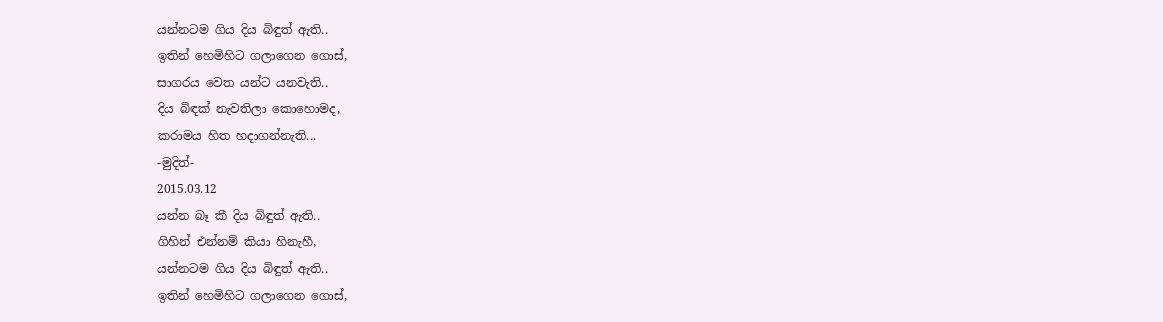යන්නටම ගිය දිය බිඳුත් ඇති..
ඉතින් හෙමිහිට ගලාගෙන ගොස්,
සාගරය වෙත යන්ට යනවැති..
දිය බිඳක් නැවතිලා කොහොමද,
කරාමය හිත හදාගන්නැති...
-මුදිත්-
2015.03.12
යන්න බෑ කී දිය බිඳුත් ඇති..
ගිහින් එන්නම් කියා හිනැහී,
යන්නටම ගිය දිය බිඳුත් ඇති..
ඉතින් හෙමිහිට ගලාගෙන ගොස්,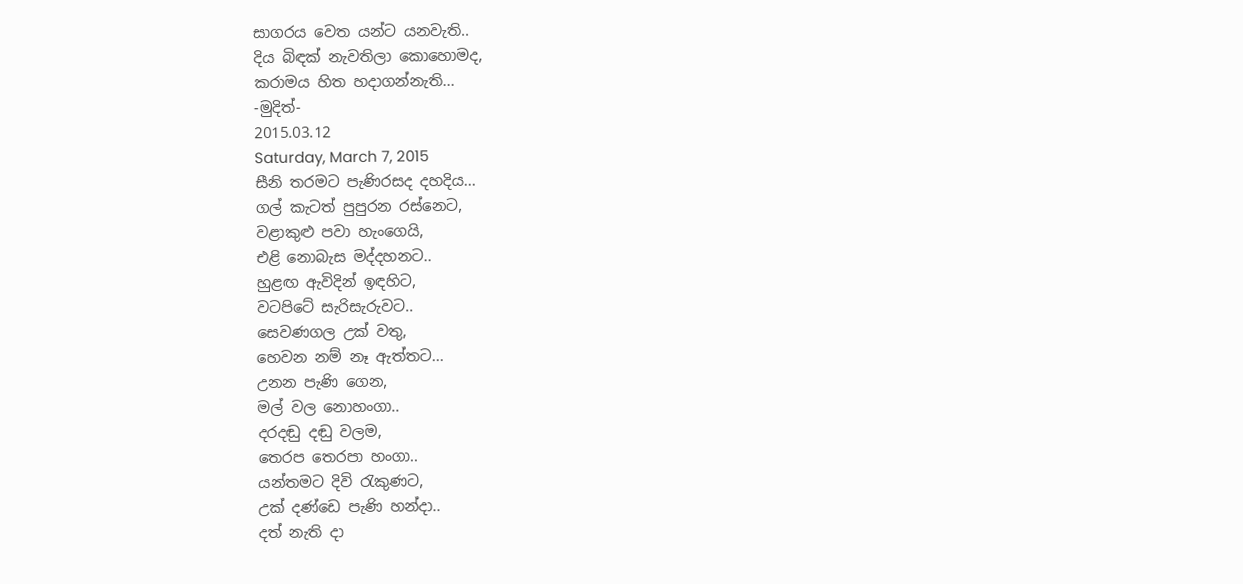සාගරය වෙත යන්ට යනවැති..
දිය බිඳක් නැවතිලා කොහොමද,
කරාමය හිත හදාගන්නැති...
-මුදිත්-
2015.03.12
Saturday, March 7, 2015
සීනි තරමට පැණිරසද දහදිය...
ගල් කැටත් පුපුරන රස්නෙට,
වළාකුළු පවා හැංගෙයි,
එළි නොබැස මද්දහනට..
හුළඟ ඇවිදින් ඉඳහිට,
වටපිටේ සැරිසැරුවට..
සෙවණගල උක් වතු,
හෙවන නම් නෑ ඇත්තට...
උනන පැණි ගෙන,
මල් වල නොහංගා..
දරදඬු දඬු වලම,
තෙරප තෙරපා හංගා..
යන්තමට දිවි රැකුණට,
උක් දණ්ඩෙ පැණි හන්දා..
දත් නැති දා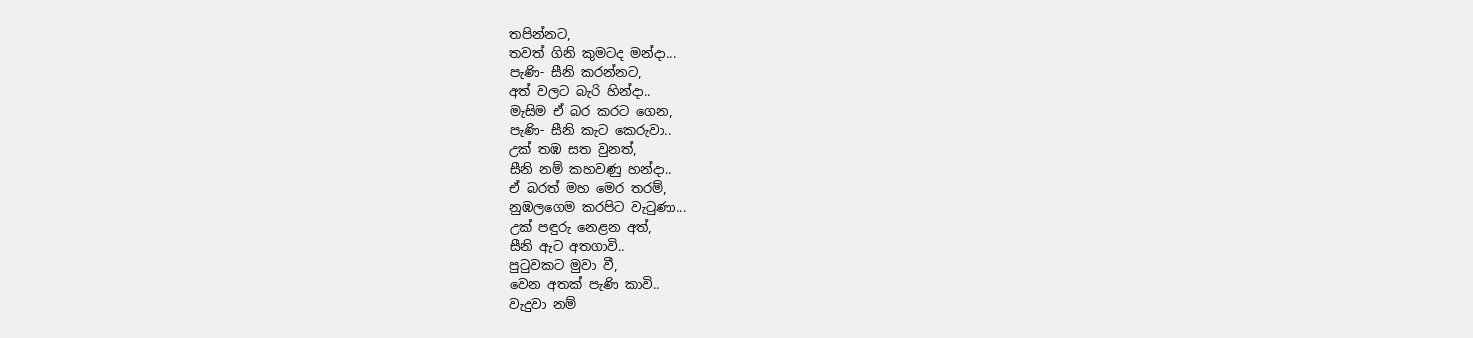තපින්නට,
තවත් ගිනි කුමටද මන්දා...
පැණි- සීනි කරන්නට,
අත් වලට බැරි හින්දා..
මැසිම ඒ බර කරට ගෙන,
පැණි- සීනි කැට කෙරුවා..
උක් තඹ සත වුනත්,
සීනි නම් කහවණු හන්දා..
ඒ බරත් මහ මෙර තරම්,
නුඹලගෙම කරපිට වැටුණා...
උක් පඳුරු නෙළන අත්,
සීනි ඇට අතගාවි..
පුටුවකට මුවා වී,
වෙන අතක් පැණි කාවි..
වැදුවා නම්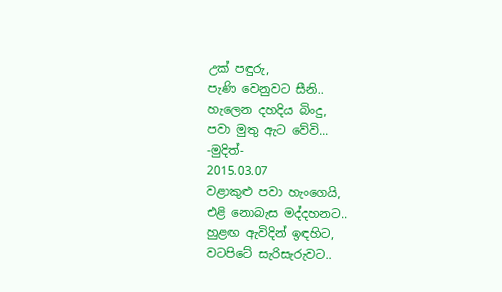උක් පඳුරු,
පැණි වෙනුවට සීනි..
හැලෙන දහදිය බිංදු,
පවා මුතු ඇට වේවි...
-මුදිත්-
2015.03.07
වළාකුළු පවා හැංගෙයි,
එළි නොබැස මද්දහනට..
හුළඟ ඇවිදින් ඉඳහිට,
වටපිටේ සැරිසැරුවට..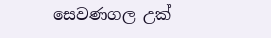සෙවණගල උක්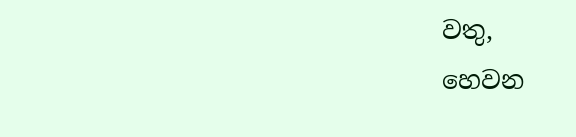වතු,
හෙවන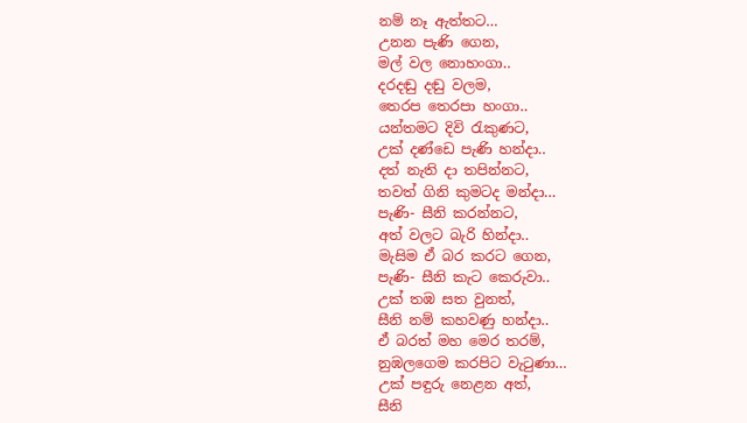නම් නෑ ඇත්තට...
උනන පැණි ගෙන,
මල් වල නොහංගා..
දරදඬු දඬු වලම,
තෙරප තෙරපා හංගා..
යන්තමට දිවි රැකුණට,
උක් දණ්ඩෙ පැණි හන්දා..
දත් නැති දා තපින්නට,
තවත් ගිනි කුමටද මන්දා...
පැණි- සීනි කරන්නට,
අත් වලට බැරි හින්දා..
මැසිම ඒ බර කරට ගෙන,
පැණි- සීනි කැට කෙරුවා..
උක් තඹ සත වුනත්,
සීනි නම් කහවණු හන්දා..
ඒ බරත් මහ මෙර තරම්,
නුඹලගෙම කරපිට වැටුණා...
උක් පඳුරු නෙළන අත්,
සීනි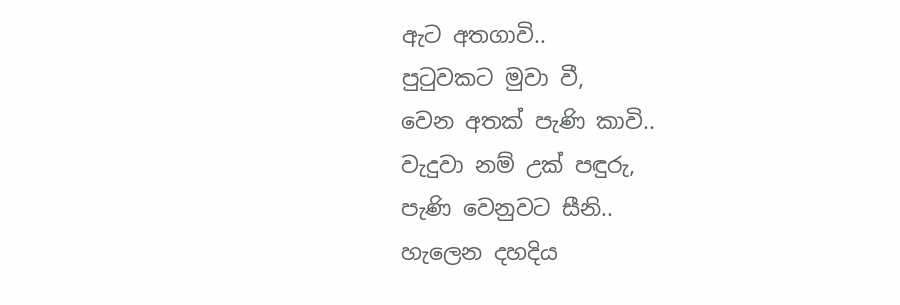ඇට අතගාවි..
පුටුවකට මුවා වී,
වෙන අතක් පැණි කාවි..
වැදුවා නම් උක් පඳුරු,
පැණි වෙනුවට සීනි..
හැලෙන දහදිය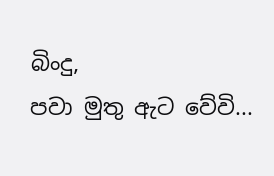බිංදු,
පවා මුතු ඇට වේවි...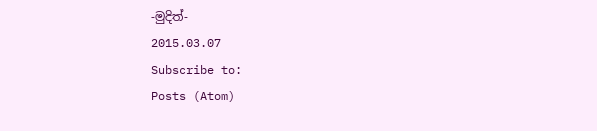-මුදිත්-
2015.03.07
Subscribe to:
Posts (Atom)